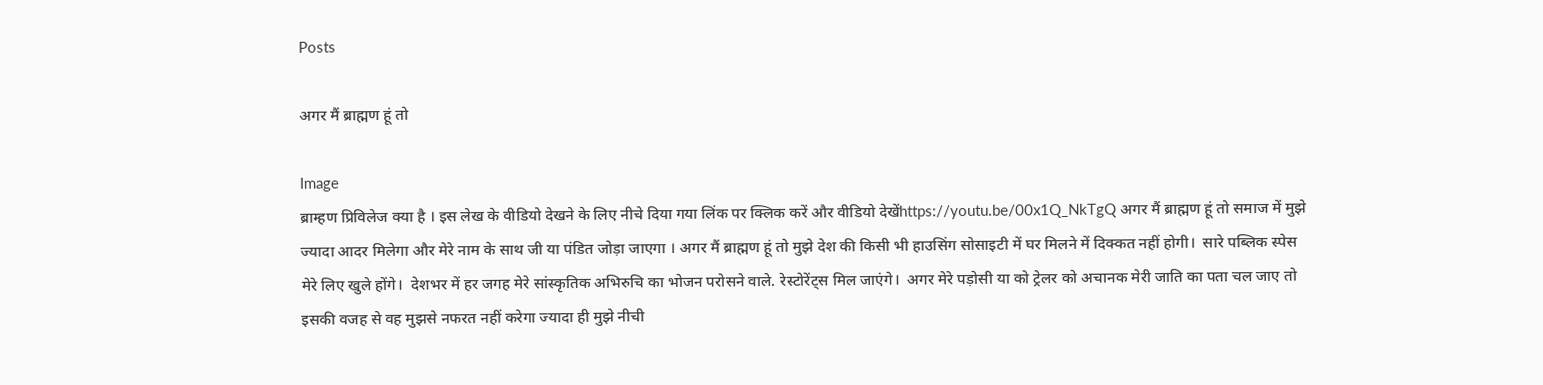Posts

अगर मैं ब्राह्मण हूं तो

Image
ब्राम्हण प्रिविलेज क्या है । इस लेख के वीडियो देखने के लिए नीचे दिया गया लिंक पर क्लिक करें और वीडियो देखेंhttps://youtu.be/00x1Q_NkTgQ अगर मैं ब्राह्मण हूं तो समाज में मुझे ज्यादा आदर मिलेगा और मेरे नाम के साथ जी या पंडित जोड़ा जाएगा । अगर मैं ब्राह्मण हूं तो मुझे देश की किसी भी हाउसिंग सोसाइटी में घर मिलने में दिक्कत नहीं होगी।  सारे पब्लिक स्पेस मेरे लिए खुले होंगे।  देशभर में हर जगह मेरे सांस्कृतिक अभिरुचि का भोजन परोसने वाले. रेस्टोरेंट्स मिल जाएंगे।  अगर मेरे पड़ोसी या को ट्रेलर को अचानक मेरी जाति का पता चल जाए तो इसकी वजह से वह मुझसे नफरत नहीं करेगा ज्यादा ही मुझे नीची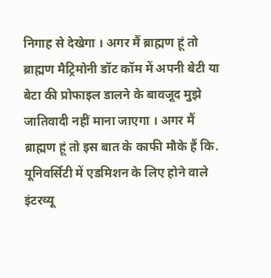निगाह से देखेगा । अगर मैं ब्राह्मण हूं तो ब्राह्मण मैट्रिमोनी डॉट कॉम में अपनी बेटी या बेटा की प्रोफाइल डालने के बावजूद मुझे जातिवादी नहीं माना जाएगा । अगर मैं ब्राह्मण हूं तो इस बात के काफी मौके हैं कि. यूनिवर्सिटी में एडमिशन के लिए होने वाले इंटरव्यू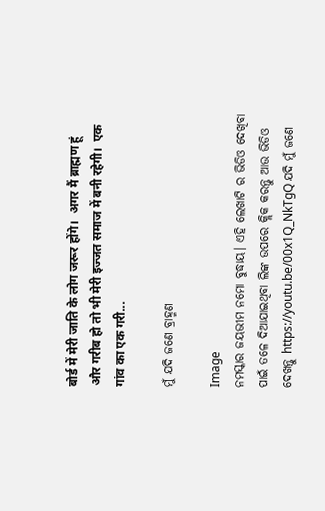बोर्ड में मेरी जाति के लोग जरूर होंगे।  अगर मैं ब्राह्मण हूं और गरीब हो तो भी मेरी इज्जत समाज में बनी रहेगी।  एक गांव का एक गरी...

ମୁଁ ଯଦି ଜଣେ ବ୍ରାହ୍ମଣ

Image
ନମସ୍କାର ଜୟଭୀମ ନମୋ ବୁଦ୍ଧାୟ। ଏହି ଲେଖାଟି ର ଭିଡିଓ ଦେଖିବା ପାଇଁ ତଳେ ଦିଆଯାଇଥିବା ଲିଙ୍କ ଉପରେ କ୍ଲିକ କରନ୍ତୁ ଆଉ ଭିଡିଓ ଦେଖନ୍ତୁ https://youtu.be/00x1Q_NkTgQ ଯଦି ମୁଁ ଜଣେ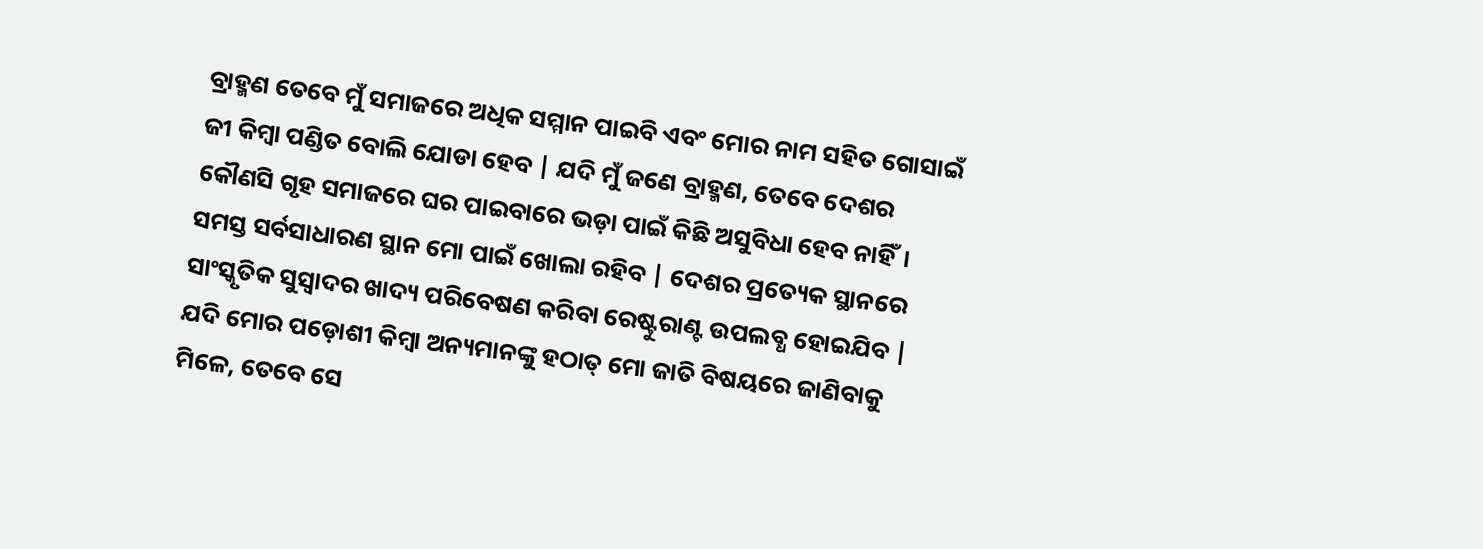ବ୍ରାହ୍ମଣ ତେବେ ମୁଁ ସମାଜରେ ଅଧିକ ସମ୍ମାନ ପାଇବି ଏବଂ ମୋର ନାମ ସହିତ ଗୋସାଇଁ ଜୀ କିମ୍ବା ପଣ୍ଡିତ ବୋଲି ଯୋଡା ହେବ | ଯଦି ମୁଁ ଜଣେ ବ୍ରାହ୍ମଣ, ତେବେ ଦେଶର କୌଣସି ଗୃହ ସମାଜରେ ଘର ପାଇବାରେ ଭଡ଼ା ପାଇଁ କିଛି ଅସୁବିଧା ହେବ ନାହିଁ।   ସମସ୍ତ ସର୍ବସାଧାରଣ ସ୍ଥାନ ମୋ ପାଇଁ ଖୋଲା ରହିବ | ଦେଶର ପ୍ରତ୍ୟେକ ସ୍ଥାନରେ ସାଂସ୍କୃତିକ ସୁସ୍ୱାଦର ଖାଦ୍ୟ ପରିବେଷଣ କରିବା ରେଷ୍ଟୁରାଣ୍ଟ ଉପଲବ୍ଧ ହୋଇଯିବ | ଯଦି ମୋର ପଡ଼ୋଶୀ କିମ୍ବା ଅନ୍ୟମାନଙ୍କୁ ହଠାତ୍ ମୋ ଜାତି ବିଷୟରେ ଜାଣିବାକୁ ମିଳେ, ତେବେ ସେ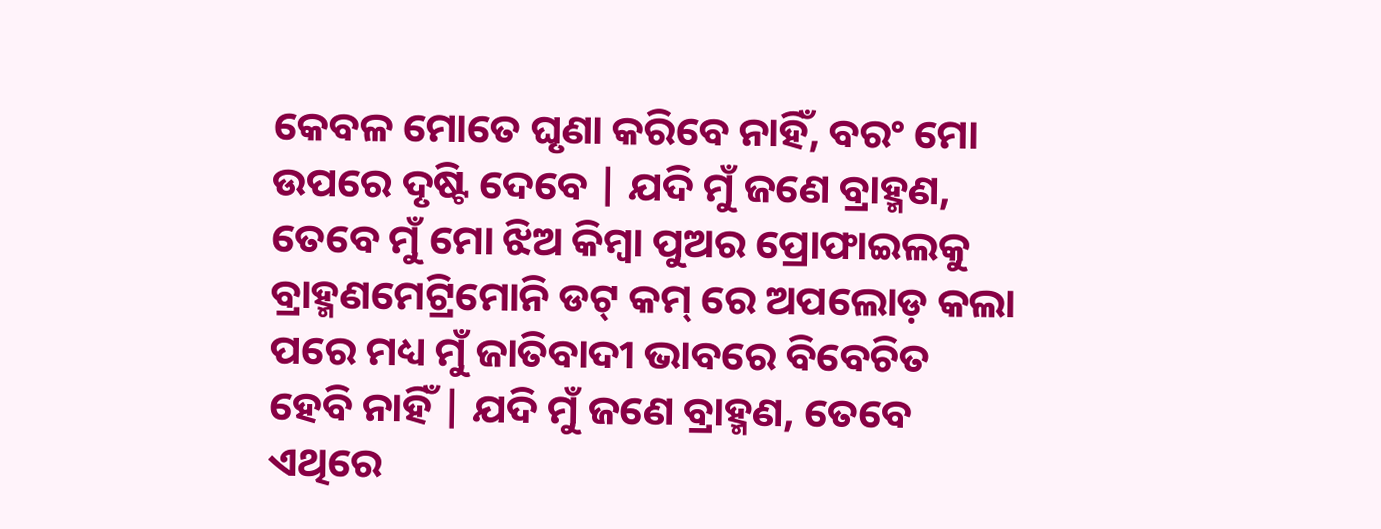କେବଳ ମୋତେ ଘୃଣା କରିବେ ନାହିଁ, ବରଂ ମୋ ଉପରେ ଦୃଷ୍ଟି ଦେବେ | ଯଦି ମୁଁ ଜଣେ ବ୍ରାହ୍ମଣ, ତେବେ ମୁଁ ମୋ ଝିଅ କିମ୍ବା ପୁଅର ପ୍ରୋଫାଇଲକୁ ବ୍ରାହ୍ମଣମେଟ୍ରିମୋନି ଡଟ୍ କମ୍ ରେ ଅପଲୋଡ଼ କଲା ପରେ ମଧ୍ୟ ମୁଁ ଜାତିବାଦୀ ଭାବରେ ବିବେଚିତ ହେବି ନାହିଁ | ଯଦି ମୁଁ ଜଣେ ବ୍ରାହ୍ମଣ, ତେବେ ଏଥିରେ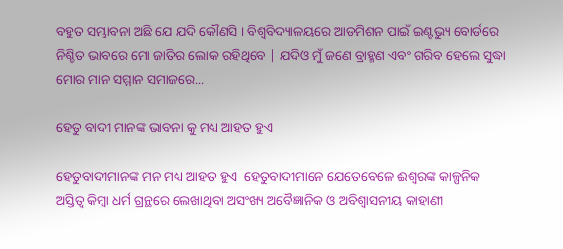ବହୁତ ସମ୍ଭାବନା ଅଛି ଯେ ଯଦି କୌଣସି । ବିଶ୍ୱବିଦ୍ୟାଳୟରେ ଆଡମିଶନ ପାଇଁ ଇଣ୍ଟଭ୍ୟୁ ବୋର୍ଡରେ ନିଶ୍ଚିତ ଭାବରେ ମୋ ଜାତିର ଲୋକ ରହିଥିବେ | ଯଦିଓ ମୁଁ ଜଣେ ବ୍ରାହ୍ମଣ ଏବଂ ଗରିବ ହେଲେ ସୁଦ୍ଧା ମୋର ମାନ ସମ୍ମାନ ସମାଜରେ...

ହେତୁ ବାଦୀ ମାନଙ୍କ ଭାବନା କୁ ମଧ୍ୟ ଆହତ ହୁଏ

ହେତୁବାଦୀମାନଙ୍କ ମନ ମଧ୍ୟ ଆହତ ହୁଏ  ହେତୁବାଦୀମାନେ ଯେତେବେଳେ ଈଶ୍ବରଙ୍କ କାଳ୍ପନିକ ଅସ୍ତିତ୍ବ କିମ୍ବା ଧର୍ମ ଗ୍ରନ୍ଥରେ ଲେଖାଥିବା ଅସଂଖ୍ୟ ଅବୈଜ୍ଞାନିକ ଓ ଅବିଶ୍ୱାସନୀୟ କାହାଣୀ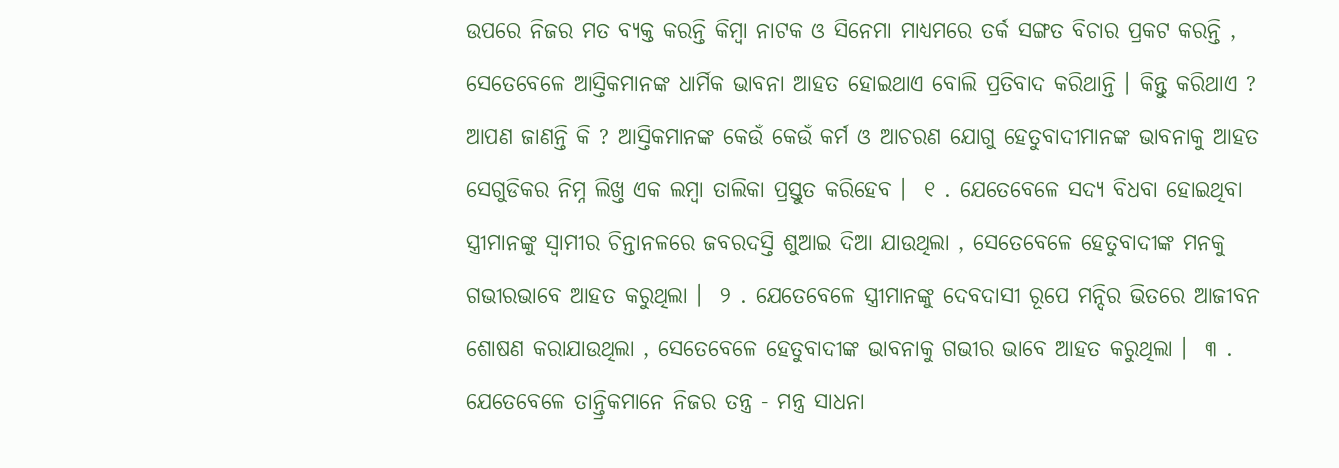ଉପରେ ନିଜର ମତ ବ୍ୟକ୍ତ କରନ୍ତି କିମ୍ବା ନାଟକ ଓ ସିନେମା ମାଧ୍ୟମରେ ତର୍କ ସଙ୍ଗତ ବିଚାର ପ୍ରକଟ କରନ୍ତି , ସେତେବେଳେ ଆସ୍ତିକମାନଙ୍କ ଧାର୍ମିକ ଭାବନା ଆହତ ହୋଇଥାଏ ବୋଲି ପ୍ରତିବାଦ କରିଥାନ୍ତି । କିନ୍ତୁ କରିଥାଏ ? ଆପଣ ଜାଣନ୍ତି କି ? ଆସ୍ତିକମାନଙ୍କ କେଉଁ କେଉଁ କର୍ମ ଓ ଆଚରଣ ଯୋଗୁ ହେତୁବାଦୀମାନଙ୍କ ଭାବନାକୁ ଆହତ ସେଗୁଡିକର ନିମ୍ନ ଲିଖ୍ତ ଏକ ଲମ୍ବା ତାଲିକା ପ୍ରସ୍ତୁତ କରିହେବ ।  ୧ . ଯେତେବେଳେ ସଦ୍ୟ ବିଧବା ହୋଇଥିବା ସ୍ତ୍ରୀମାନଙ୍କୁ ସ୍ବାମୀର ଚିନ୍ତାନଳରେ ଜବରଦସ୍ତି ଶୁଆଇ ଦିଆ ଯାଉଥିଲା , ସେତେବେଳେ ହେତୁବାଦୀଙ୍କ ମନକୁ ଗଭୀରଭାବେ ଆହତ କରୁଥିଲା ।  ୨ . ଯେତେବେଳେ ସ୍ତ୍ରୀମାନଙ୍କୁ ଦେବଦାସୀ ରୂପେ ମନ୍ଦିର ଭିତରେ ଆଜୀବନ ଶୋଷଣ କରାଯାଉଥିଲା , ସେତେବେଳେ ହେତୁବାଦୀଙ୍କ ଭାବନାକୁ ଗଭୀର ଭାବେ ଆହତ କରୁଥିଲା ।  ୩ . ଯେତେବେଳେ ତାନ୍ତ୍ରିକମାନେ ନିଜର ତନ୍ତ୍ର - ମନ୍ତ୍ର ସାଧନା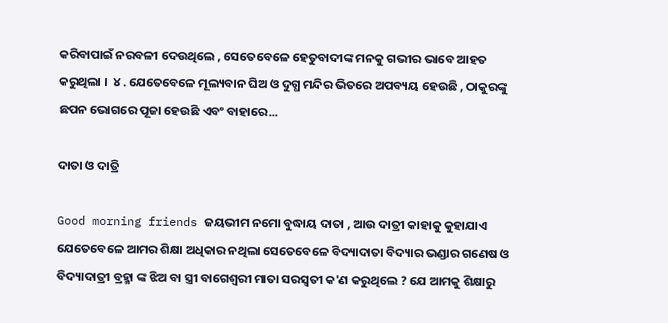କରିବାପାଇଁ ନରବଳୀ ଦେଉଥିଲେ , ସେତେବେଳେ ହେତୁବାଦୀଙ୍କ ମନକୁ ଗଭୀର ଭାବେ ଆହତ କରୁଥିଲା ।  ୪ . ଯେତେବେଳେ ମୂଲ୍ୟବାନ ଘିଅ ଓ ଦୁଗ୍ଧ ମନ୍ଦିର ଭିତରେ ଅପବ୍ୟୟ ହେଉଛି , ଠାକୁରଙ୍କୁ ଛପନ ଭୋଗରେ ପୂଜା ହେଉଛି ଏବଂ ବାହାରେ...

ଦାତା ଓ ଦାତ୍ରି

Good morning friends ଜୟଭୀମ ନମୋ ବୁଦ୍ଧାୟ ଦାତା , ଆଉ ଦାତ୍ରୀ କାହାକୁ କୁହାଯାଏ  ଯେତେବେଳେ ଆମର ଶିକ୍ଷା ଅଧିକାର ନଥିଲା ସେତେବେଳେ ବିଦ୍ୟାଦାତା ବିଦ୍ୟାର ଭଣ୍ଡାର ଗଣେଷ ଓ ବିଦ୍ୟାଦାତ୍ରୀ ବ୍ରହ୍ମା ଙ୍କ ଝିଅ ବା ସ୍ତ୍ରୀ ବାଗେଶ୍ଵରୀ ମାତା ସରସ୍ୱତୀ କ'ଣ କରୁଥିଲେ ? ଯେ ଆମକୁ ଶିକ୍ଷାରୁ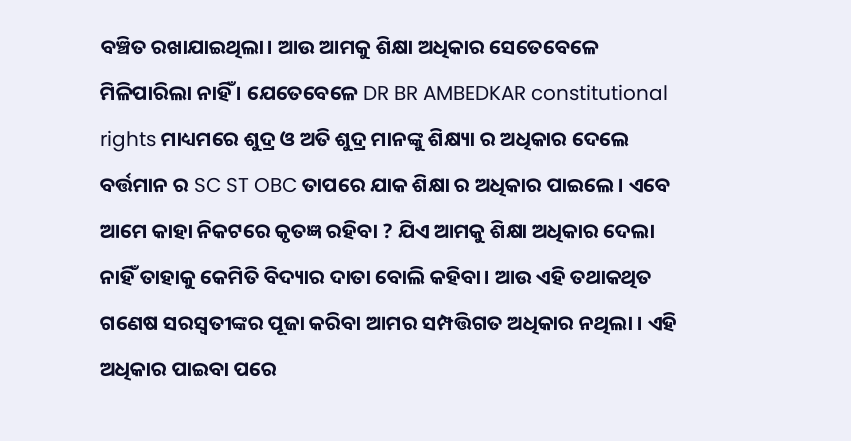ବଞ୍ଚିତ ରଖାଯାଇଥିଲା। ଆଉ ଆମକୁ ଶିକ୍ଷା ଅଧିକାର ସେତେବେଳେ ମିଳିପାରିଲା ନାହିଁ । ଯେତେବେଳେ DR BR AMBEDKAR constitutional rights ମାଧ୍ୟମରେ ଶୁଦ୍ର ଓ ଅତି ଶୁଦ୍ର ମାନଙ୍କୁ ଶିକ୍ଷ୍ୟା ର ଅଧିକାର ଦେଲେ ବର୍ତ୍ତମାନ ର SC ST OBC ତାପରେ ଯାକ ଶିକ୍ଷା ର ଅଧିକାର ପାଇଲେ। ଏବେ ଆମେ କାହା ନିକଟରେ କୃତଜ୍ଞ ରହିବା ? ଯିଏ ଆମକୁ ଶିକ୍ଷା ଅଧିକାର ଦେଲା ନାହିଁ ତାହାକୁ କେମିତି ବିଦ୍ୟାର ଦାତା ବୋଲି କହିବା। ଆଉ ଏହି ତଥାକଥିତ ଗଣେଷ ସରସ୍ୱତୀଙ୍କର ପୂଜା କରିବା ଆମର ସମ୍ପତ୍ତିଗତ ଅଧିକାର ନଥିଲା । ଏହି ଅଧିକାର ପାଇବା ପରେ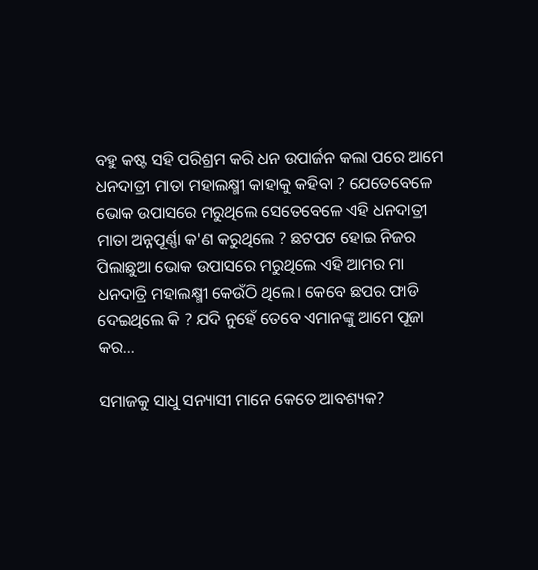ବହୁ କଷ୍ଟ ସହି ପରିଶ୍ରମ କରି ଧନ ଉପାର୍ଜନ କଲା ପରେ ଆମେ ଧନଦାତ୍ରୀ ମାତା ମହାଲକ୍ଷ୍ମୀ କାହାକୁ କହିବା ? ଯେତେବେଳେ ଭୋକ ଉପାସରେ ମରୁଥିଲେ ସେତେବେଳେ ଏହି ଧନଦାତ୍ରୀ ମାତା ଅନ୍ନପୂର୍ଣ୍ଣା କ'ଣ କରୁଥିଲେ ? ଛଟପଟ ହୋଇ ନିଜର ପିଲାଛୁଆ ଭୋକ ଉପାସରେ ମରୁଥିଲେ ଏହି ଆମର ମା ଧନଦାତ୍ରି ମହାଲକ୍ଷ୍ମୀ କେଉଁଠି ଥିଲେ। କେବେ ଛପର ଫାଡି ଦେଇଥିଲେ କି ? ଯଦି ନୁହେଁ ତେବେ ଏମାନଙ୍କୁ ଆମେ ପୂଜା କର...

ସମାଜକୁ ସାଧୁ ସନ୍ୟାସୀ ମାନେ କେତେ ଆବଶ୍ୟକ?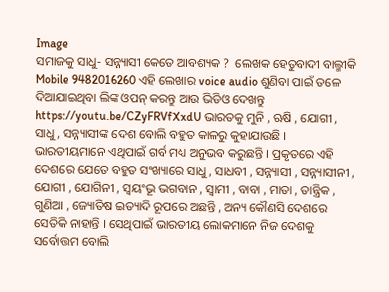Image
ସମାଜକୁ ସାଧୁ- ସନ୍ନ୍ୟାସୀ କେତେ ଆବଶ୍ୟକ ?  ଲେଖକ ହେତୁବାଦୀ ବାଲ୍ମୀକି Mobile 9482016260 ଏହି ଲେଖାର voice audio ଶୁଣିବା ପାଇଁ ତଳେ ଦିଆଯାଇଥିବା ଲିଙ୍କ ଓପନ୍ କରନ୍ତୁ ଆଉ ଭିଡିଓ ଦେଖନ୍ତୁ https://youtu.be/CZyFRVfXxdU ଭାରତକୁ ମୁନି , ଋଷି , ଯୋଗୀ , ସାଧୁ , ସନ୍ନ୍ୟାସୀଙ୍କ ଦେଶ ବୋଲି ବହୁତ କାଳରୁ କୁହାଯାଉଛି । ଭାରତୀୟମାନେ ଏଥିପାଇଁ ଗର୍ବ ମଧ୍ୟ ଅନୁଭବ କରୁଛନ୍ତି । ପ୍ରକୃତରେ ଏହି ଦେଶରେ ଯେତେ ବହୁତ ସଂଖ୍ୟାରେ ସାଧୁ , ସାଧବୀ , ସନ୍ନ୍ୟାସୀ , ସନ୍ନ୍ୟାସୀନୀ , ଯୋଗୀ , ଯୋଗିନୀ , ସ୍ବୟଂଭୂ ଭଗବାନ , ସ୍ବାମୀ , ବାବା , ମାତା , ତାନ୍ତ୍ରିକ , ଗୁଣିଆ , ଜ୍ୟୋତିଷ ଇତ୍ୟାଦି ରୂପରେ ଅଛନ୍ତି , ଅନ୍ୟ କୌଣସି ଦେଶରେ ସେତିକି ନାହାନ୍ତି । ସେଥିପାଇଁ ଭାରତୀୟ ଲୋକମାନେ ନିଜ ଦେଶକୁ ସର୍ବୋତ୍ତମ ବୋଲି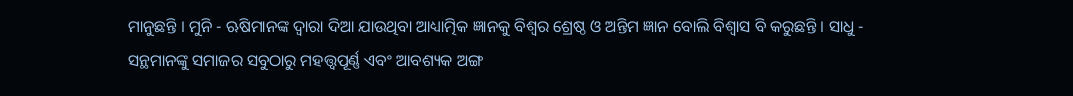ମାନୁଛନ୍ତି । ମୁନି - ଋଷିମାନଙ୍କ ଦ୍ବାରା ଦିଆ ଯାଉଥିବା ଆଧ୍ୟାତ୍ମିକ ଜ୍ଞାନକୁ ବିଶ୍ବର ଶ୍ରେଷ୍ଠ ଓ ଅନ୍ତିମ ଜ୍ଞାନ ବୋଲି ବିଶ୍ବାସ ବି କରୁଛନ୍ତି । ସାଧୁ - ସନ୍ଥମାନଙ୍କୁ ସମାଜର ସବୁଠାରୁ ମହତ୍ତ୍ୱପୂର୍ଣ୍ଣ ଏବଂ ଆବଶ୍ୟକ ଅଙ୍ଗ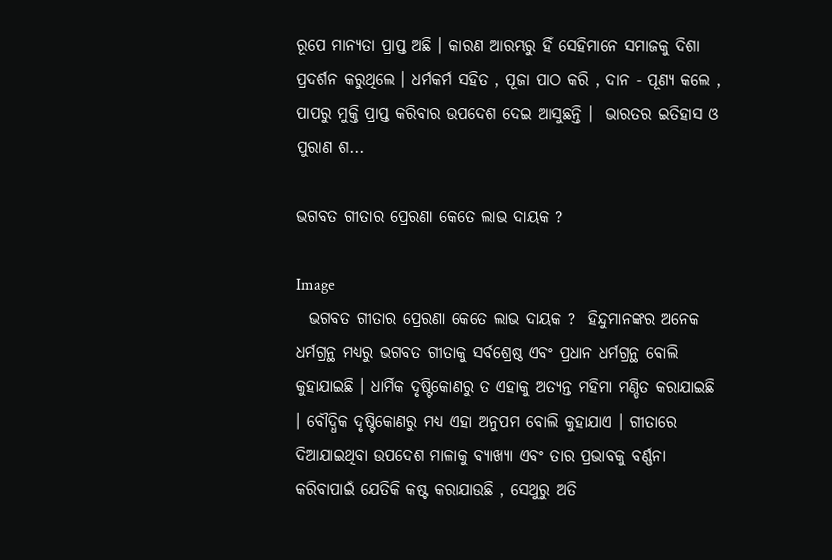ରୂପେ ମାନ୍ୟତା ପ୍ରାପ୍ତ ଅଛି । କାରଣ ଆରମ୍ଭରୁ ହିଁ ସେହିମାନେ ସମାଜକୁ ଦିଶା ପ୍ରଦର୍ଶନ କରୁଥିଲେ । ଧର୍ମକର୍ମ ସହିତ , ପୂଜା ପାଠ କରି , ଦାନ - ପୂଣ୍ୟ କଲେ , ପାପରୁ ମୁକ୍ତି ପ୍ରାପ୍ତ କରିବାର ଉପଦେଶ ଦେଇ ଆସୁଛନ୍ତି ।  ଭାରତର ଇତିହାସ ଓ ପୁରାଣ ଶ...

ଭଗବତ ଗୀତାର ପ୍ରେରଣା କେତେ ଲାଭ ଦାୟକ ?

Image
  ଭଗବତ ଗୀତାର ପ୍ରେରଣା କେତେ ଲାଭ ଦାୟକ ?  ହିନ୍ଦୁମାନଙ୍କର ଅନେକ ଧର୍ମଗ୍ରନ୍ଥ ମଧ୍ୟରୁ ଭଗବତ ଗୀତାକୁ ସର୍ବଶ୍ରେଷ୍ଠ ଏବଂ ପ୍ରଧାନ ଧର୍ମଗ୍ରନ୍ଥ ବୋଲି କୁହାଯାଇଛି । ଧାର୍ମିକ ଦୃଷ୍ଟିକୋଣରୁ ତ ଏହାକୁ ଅତ୍ୟନ୍ତ ମହିମା ମଣ୍ଡିତ କରାଯାଇଛି । ବୌଦ୍ଧିକ ଦୃଷ୍ଟିକୋଣରୁ ମଧ୍ୟ ଏହା ଅନୁପମ ବୋଲି କୁହାଯାଏ । ଗୀତାରେ ଦିଆଯାଇଥିବା ଉପଦେଶ ମାଳାକୁ ବ୍ୟାଖ୍ୟା ଏବଂ ତାର ପ୍ରଭାବକୁ ବର୍ଣ୍ଣନା କରିବାପାଇଁ ଯେତିକି କଷ୍ଟ କରାଯାଉଛି , ସେଥୁରୁ ଅତି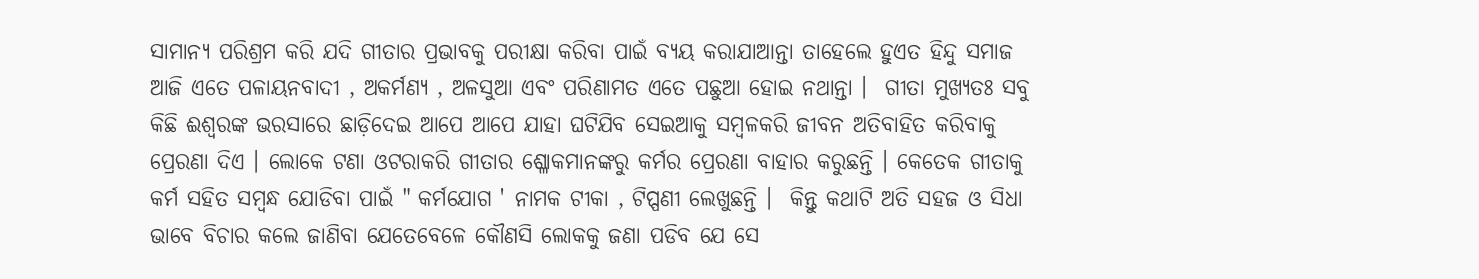ସାମାନ୍ୟ ପରିଶ୍ରମ କରି ଯଦି ଗୀତାର ପ୍ରଭାବକୁ ପରୀକ୍ଷା କରିବା ପାଇଁ ବ୍ୟୟ କରାଯାଆନ୍ତା ତାହେଲେ ହୁଏତ ହିନ୍ଦୁ ସମାଜ ଆଜି ଏତେ ପଳାୟନବାଦୀ , ଅକର୍ମଣ୍ୟ , ଅଳସୁଆ ଏବଂ ପରିଣାମତ ଏତେ ପଛୁଆ ହୋଇ ନଥାନ୍ତା ।  ଗୀତା ମୁଖ୍ୟତଃ ସବୁ କିଛି ଈଶ୍ବରଙ୍କ ଭରସାରେ ଛାଡ଼ିଦେଇ ଆପେ ଆପେ ଯାହା ଘଟିଯିବ ସେଇଆକୁ ସମ୍ବଳକରି ଜୀବନ ଅତିବାହିତ କରିବାକୁ ପ୍ରେରଣା ଦିଏ । ଲୋକେ ଟଣା ଓଟରାକରି ଗୀତାର ଶ୍ଳୋକମାନଙ୍କରୁ କର୍ମର ପ୍ରେରଣା ବାହାର କରୁଛନ୍ତି । କେତେକ ଗୀତାକୁ କର୍ମ ସହିତ ସମ୍ବନ୍ଧ ଯୋଡିବା ପାଇଁ " କର୍ମଯୋଗ ' ନାମକ ଟୀକା , ଟିପ୍ପଣୀ ଲେଖୁଛନ୍ତି ।  କିନ୍ତୁ କଥାଟି ଅତି ସହଜ ଓ ସିଧା ଭାବେ ବିଚାର କଲେ ଜାଣିବା ଯେତେବେଳେ କୌଣସି ଲୋକକୁ ଜଣା ପଡିବ ଯେ ସେ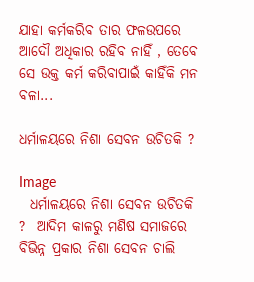ଯାହା କର୍ମକରିବ ତାର ଫଳଉପରେ ଆଦୌ ଅଧିକାର ରହିବ ନାହିଁ , ତେବେ ସେ ଉକ୍ତ କର୍ମ କରିବାପାଇଁ କାହିଁକି ମନ ବଳା...

ଧର୍ମାଳୟରେ ନିଶା ସେବନ ଉଚିତକି ?

Image
  ଧର୍ମାଳୟରେ ନିଶା ସେବନ ଉଚିତକି ?  ଆଦିମ କାଳରୁ ମଣିଷ ସମାଜରେ ବିଭିନ୍ନ ପ୍ରକାର ନିଶା ସେବନ ଚାଲି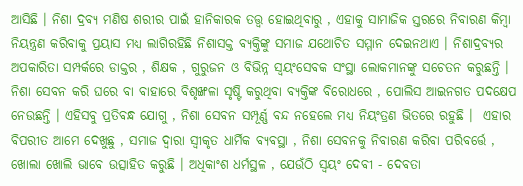ଆସିଛି । ନିଶା ଦ୍ରବ୍ୟ ମଣିଷ ଶରୀର ପାଇଁ ହାନିକାରକ ତତ୍ତ୍ବ ହୋଇଥିବାରୁ , ଏହାକୁ ସାମାଜିକ ସ୍ତରରେ ନିବାରଣ କିମ୍ବା ନିୟନ୍ତ୍ରଣ କରିବାକୁ ପ୍ରୟାସ ମଧ୍ୟ ଲାଗିରହିଛି ନିଶାସକ୍ତ ବ୍ୟକ୍ତିଙ୍କୁ ସମାଜ ଯଥୋଚିତ ସମ୍ମାନ ଦେଇନଥାଏ । ନିଶାଦ୍ରବ୍ୟର ଅପକାରିତା ସମ୍ପର୍କରେ ଡାକ୍ତର , ଶିକ୍ଷକ , ଗୁରୁଜନ ଓ ବିଭିନ୍ନ ସ୍ବୟଂସେବକ ସଂସ୍ଥା ଲୋକମାନଙ୍କୁ ସଚେତନ କରୁଛନ୍ତି । ନିଶା ସେବନ କରି ଘରେ ବା ବାହାରେ ବିଶୃଙ୍ଖଳା ସୃଷ୍ଟି କରୁଥିବା ବ୍ୟକ୍ତିଙ୍କ ବିରୋଧରେ , ପୋଲିସ ଆଇନଗତ ପଦକ୍ଷେପ ନେଉଛନ୍ତି । ଏହିସବୁ ପ୍ରତିବନ୍ଧ ଯୋଗୁ , ନିଶା ସେବନ ସମ୍ପୂର୍ଣ୍ଣ ବନ୍ଦ ନହେଲେ ମଧ୍ୟ ନିୟଂତ୍ରଣ ଭିତରେ ରହୁଛି ।  ଏହାର ବିପରୀତ ଆମେ ଦେଖୁଛୁ , ସମାଜ ଦ୍ବାରା ସ୍ବୀକୃତ ଧାର୍ମିକ ବ୍ୟବସ୍ଥା , ନିଶା ସେବନକୁ ନିବାରଣ କରିବା ପରିବର୍ତ୍ତେ , ଖୋଲା ଖୋଲି ଭାବେ ଉତ୍ସାହିତ କରୁଛି । ଅଧିକାଂଶ ଧର୍ମସ୍ଥଳ , ଯେଉଁଠି ସ୍ବୟଂ ଦେବୀ - ଦେବତା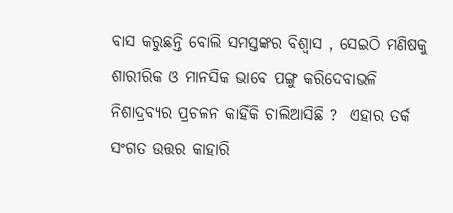ବାସ କରୁଛନ୍ତି ବୋଲି ସମସ୍ତଙ୍କର ବିଶ୍ଵାସ , ସେଇଠି ମଣିଷକୁ ଶାରୀରିକ ଓ ମାନସିକ ଭାବେ ପଙ୍ଗୁ କରିଦେବାଭଳି ନିଶାଦ୍ରବ୍ୟର ପ୍ରଚଳନ କାହିଁକି ଚାଲିଆସିଛି ?  ଏହାର ତର୍କ ସଂଗତ ଉତ୍ତର କାହାରି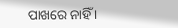ପାଖରେ ନାହିଁ ।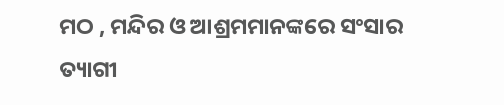ମଠ , ମନ୍ଦିର ଓ ଆଶ୍ରମମାନଙ୍କରେ ସଂସାର ତ୍ୟାଗୀ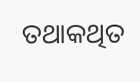ତଥାକଥିତ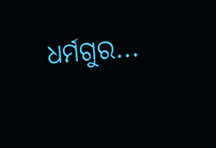ଧର୍ମଗୁର...